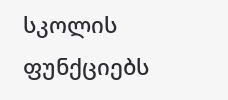სკოლის ფუნქციებს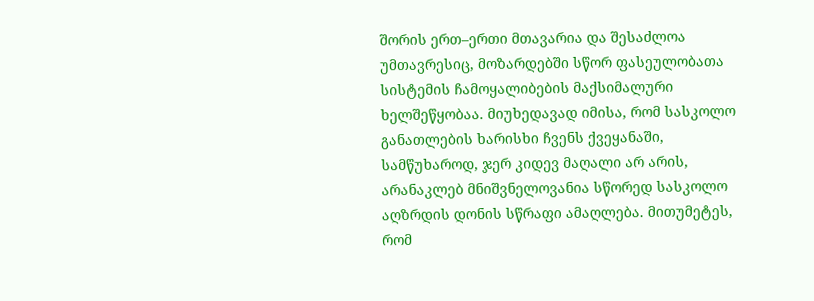შორის ერთ–ერთი მთავარია და შესაძლოა უმთავრესიც, მოზარდებში სწორ ფასეულობათა სისტემის ჩამოყალიბების მაქსიმალური ხელშეწყობაა. მიუხედავად იმისა, რომ სასკოლო განათლების ხარისხი ჩვენს ქვეყანაში, სამწუხაროდ, ჯერ კიდევ მაღალი არ არის, არანაკლებ მნიშვნელოვანია სწორედ სასკოლო აღზრდის დონის სწრაფი ამაღლება. მითუმეტეს, რომ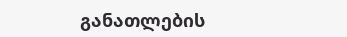განათლების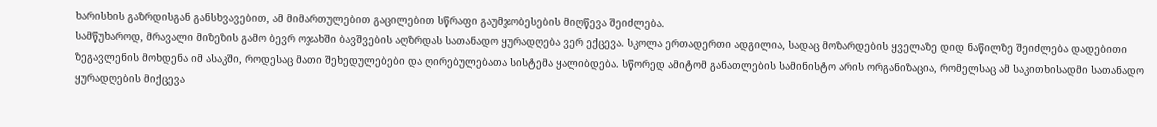ხარისხის გაზრდისგან განსხვავებით, ამ მიმართულებით გაცილებით სწრაფი გაუმჯობესების მიღწევა შეიძლება.
სამწუხაროდ, მრავალი მიზეზის გამო ბევრ ოჯახში ბავშვების აღზრდას სათანადო ყურადღება ვერ ექცევა. სკოლა ერთადერთი ადგილია, სადაც მოზარდების ყველაზე დიდ ნაწილზე შეიძლება დადებითი ზეგავლენის მოხდენა იმ ასაკში, როდესაც მათი შეხედულებები და ღირებულებათა სისტემა ყალიბდება. სწორედ ამიტომ განათლების სამინისტო არის ორგანიზაცია, რომელსაც ამ საკითხისადმი სათანადო ყურადღების მიქცევა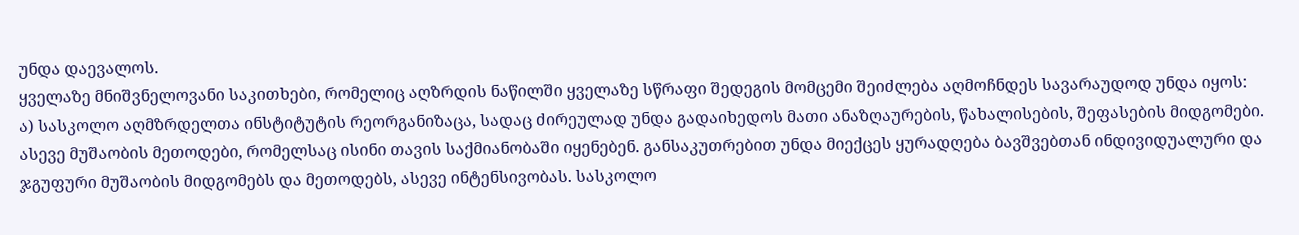უნდა დაევალოს.
ყველაზე მნიშვნელოვანი საკითხები, რომელიც აღზრდის ნაწილში ყველაზე სწრაფი შედეგის მომცემი შეიძლება აღმოჩნდეს სავარაუდოდ უნდა იყოს:
ა) სასკოლო აღმზრდელთა ინსტიტუტის რეორგანიზაცა, სადაც ძირეულად უნდა გადაიხედოს მათი ანაზღაურების, წახალისების, შეფასების მიდგომები. ასევე მუშაობის მეთოდები, რომელსაც ისინი თავის საქმიანობაში იყენებენ. განსაკუთრებით უნდა მიექცეს ყურადღება ბავშვებთან ინდივიდუალური და ჯგუფური მუშაობის მიდგომებს და მეთოდებს, ასევე ინტენსივობას. სასკოლო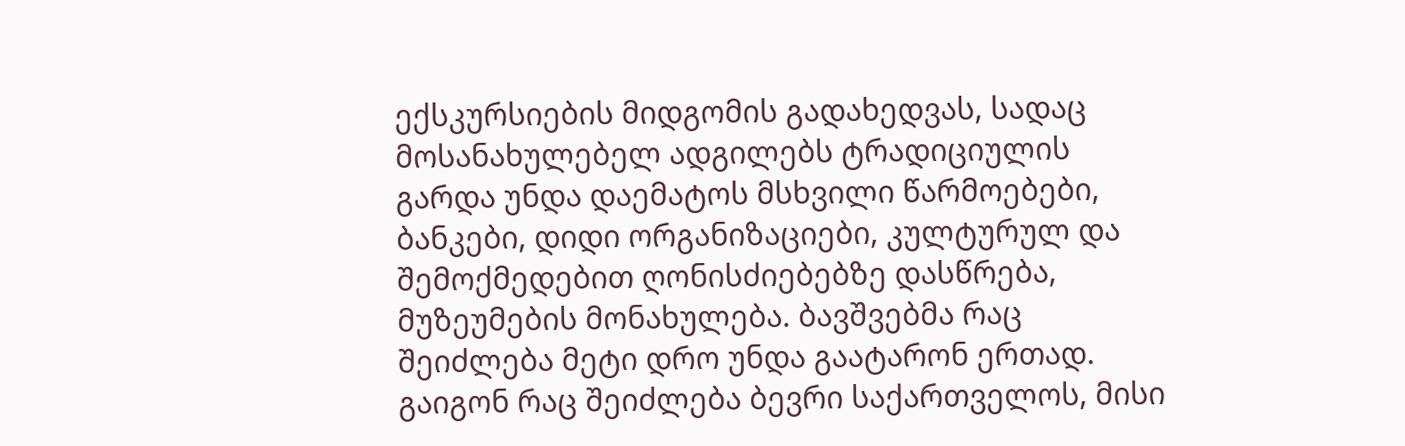ექსკურსიების მიდგომის გადახედვას, სადაც მოსანახულებელ ადგილებს ტრადიციულის გარდა უნდა დაემატოს მსხვილი წარმოებები, ბანკები, დიდი ორგანიზაციები, კულტურულ და შემოქმედებით ღონისძიებებზე დასწრება, მუზეუმების მონახულება. ბავშვებმა რაც შეიძლება მეტი დრო უნდა გაატარონ ერთად. გაიგონ რაც შეიძლება ბევრი საქართველოს, მისი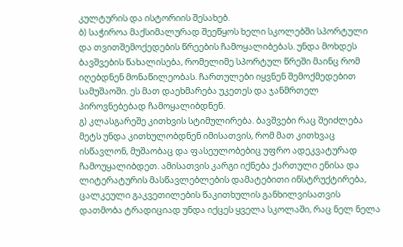კულტურის და ისტორიის შესახებ.
ბ) საჭიროა მაქსიმალურად შეეწყოს ხელი სკოლებში სპორტული და თვითშემოქედების წრეების ჩამოყალიბებას. უნდა მოხდეს ბავშვების წახალისება, რომელიმე სპორტულ წრეში მაინც რომ იღებდნენ მონაწილეობას. ჩართულები იყვნენ შემოქმედებით სამუშაოში. ეს მათ დაეხმარება უკეთეს და ჯანმრთელ პიროვნებებად ჩამოყალიბდნენ.
გ) კლასგარეშე კითხვის სტიმულირება. ბავშვები რაც შეიძლება მეტს უნდა კითხულობდნენ იმისათვის, რომ მათ კითხვაც ისწავლონ, მუშაობაც და ფასეულობებიც უფრო ადეკვატურად ჩამოუყალიბდეთ. ამისათვის კარგი იქნება ქართული ენისა და ლიტერატურის მასწავლებლების დამატებითი ინსტრუქტირება, ცალკეული გაკვეთილების წაკითხულის განხილვისათვის დათმობა ტრადიციად უნდა იქცეს ყველა სკოლაში, რაც ნელ ნელა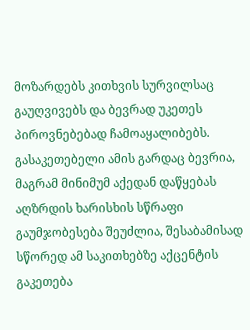მოზარდებს კითხვის სურვილსაც გაუღვივებს და ბევრად უკეთეს პიროვნებებად ჩამოაყალიბებს.
გასაკეთებელი ამის გარდაც ბევრია, მაგრამ მინიმუმ აქედან დაწყებას აღზრდის ხარისხის სწრაფი გაუმჯობესება შეუძლია, შესაბამისად სწორედ ამ საკითხებზე აქცენტის გაკეთება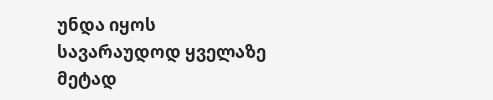უნდა იყოს სავარაუდოდ ყველაზე მეტად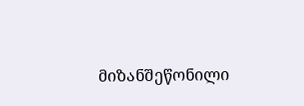მიზანშეწონილი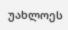უახლოეს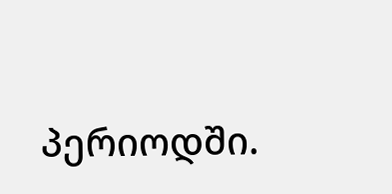პერიოდში.